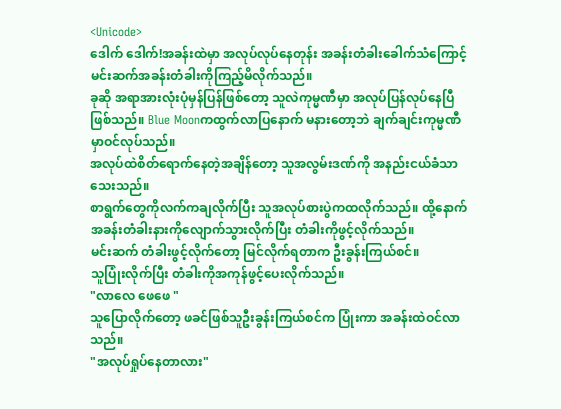<Unicode>
ဒေါက် ဒေါက်!အခန်းထဲမှာ အလုပ်လုပ်နေတုန်း အခန်းတံခါးခေါက်သံကြောင့် မင်းဆက်အခန်းတံခါးကိုကြည့်မိလိုက်သည်။
ခုဆို အရာအားလုံးပုံမှန်ပြန်ဖြစ်တော့ သူလဲကုမ္မဏီမှာ အလုပ်ပြန်လုပ်နေပြီဖြစ်သည်။ Blue Moonကထွက်လာပြနောက် မနားတော့ဘဲ ချက်ချင်းကုမ္မဏီမှာဝင်လုပ်သည်။
အလုပ်ထဲစိတ်ရောက်နေတဲ့အချိန်တော့ သူအလွမ်းဒဏ်ကို အနည်းငယ်ခံသာသေးသည်။
စာရွက်တွေကိုလက်ကချလိုက်ပြီး သူအလုပ်စားပွဲကထလိုက်သည်။ ထို့နောက် အခန်းတံခါးနားကိုလျောက်သွားလိုက်ပြီး တံခါးကိုဖွင့်လိုက်သည်။
မင်းဆက် တံခါးဖွင့်လိုက်တော့ မြင်လိုက်ရတာက ဦးခွန်းကြယ်စင်။
သူပြုံးလိုက်ပြီး တံခါးကိုအကုန်ဖွင့်ပေးလိုက်သည်။
"လာလေ ဖေဖေ "
သူပြောလိုက်တော့ ဖခင်ဖြစ်သူဦးခွန်းကြယ်စင်က ပြုံးကာ အခန်းထဲဝင်လာသည်။
"အလုပ်ရှုပ်နေတာလား"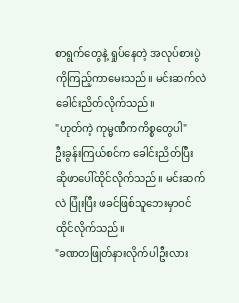စာရွက်တွေနဲ့ ရှုပ်နေတဲ့ အလုပ်စားပွဲကိုကြည့်ကာမေးသည်။ မင်းဆက်လဲ ခေါင်းညိတ်လိုက်သည်။
"ဟုတ်ကဲ့ ကုမ္မဏီကကိစ္စတွေပါ"
ဦးခွန်းကြယ်စင်က ခေါင်းညိတ်ပြီး ဆိုဖာပေါ်ထိုင်လိုက်သည်။ မင်းဆက်လဲ ပြုံးပြီး ဖခင်ဖြစ်သူဘေးမှာဝင်ထိုင်လိုက်သည်။
"ခဏတဖြုတ်နားလိုက်ပါဦးလား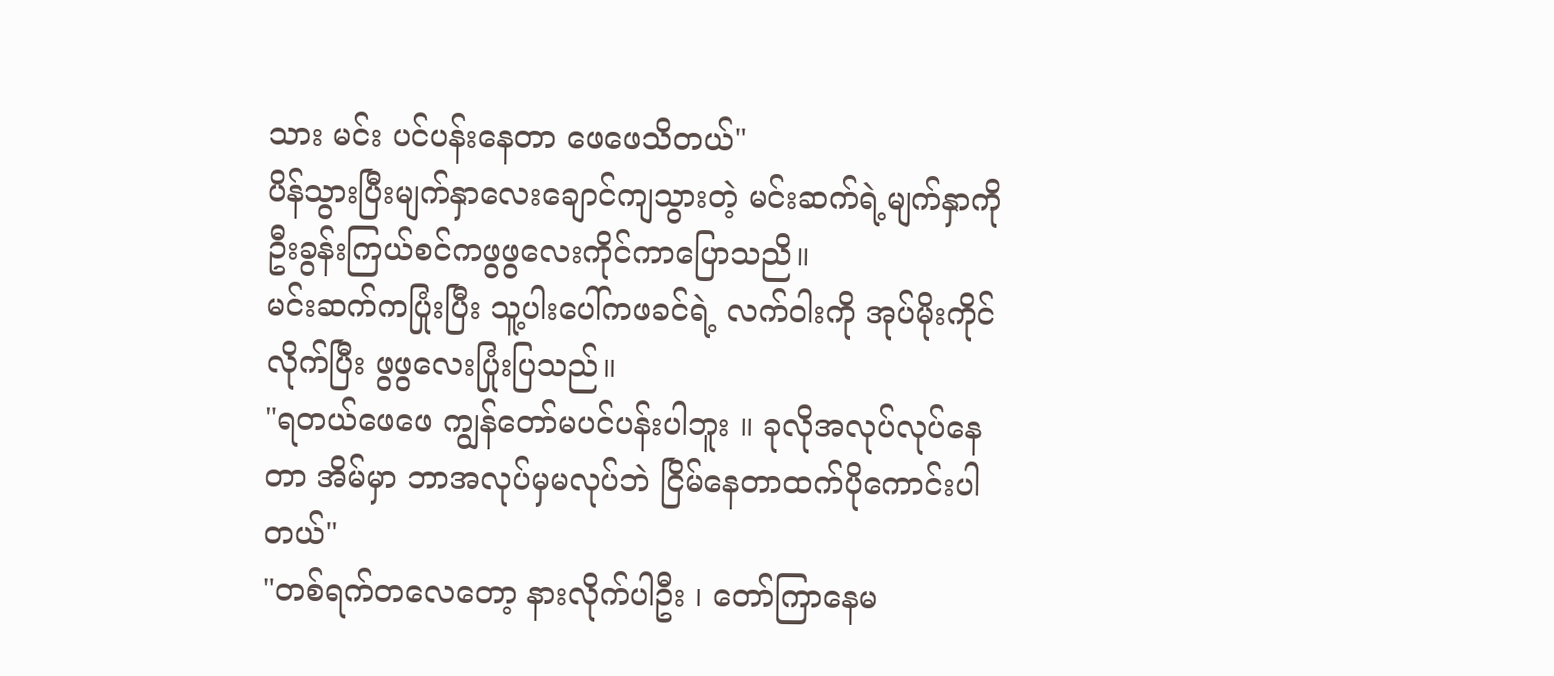သား မင်း ပင်ပန်းနေတာ ဖေဖေသိတယ်"
ပိန်သွားပြီးမျက်နှာလေးချောင်ကျသွားတဲ့ မင်းဆက်ရဲ့မျက်နှာကို ဦးခွန်းကြယ်စင်ကဖွဖွလေးကိုင်ကာပြောသညိ။
မင်းဆက်ကပြုံးပြီး သူ့ပါးပေါ်ကဖခင်ရဲ့ လက်ဝါးကို အုပ်မိုးကိုင်လိုက်ပြီး ဖွဖွလေးပြုံးပြသည်။
"ရတယ်ဖေဖေ ကျွန်တော်မပင်ပန်းပါဘူး ။ ခုလိုအလုပ်လုပ်နေတာ အိမ်မှာ ဘာအလုပ်မှမလုပ်ဘဲ ငြိမ်နေတာထက်ပိုကောင်းပါတယ်"
"တစ်ရက်တလေတော့ နားလိုက်ပါဦး ၊ တော်ကြာနေမ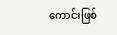ကောင်းဖြစ်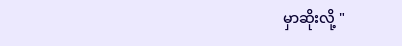မှာဆိုးလို့ "